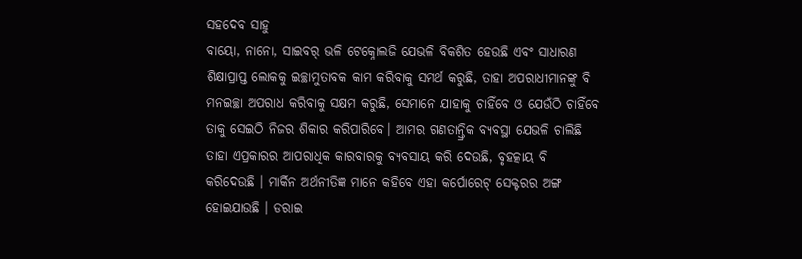ସହଦେବ ସାହୁ
ବାୟୋ, ନାନୋ, ସାଇବର୍ ଭଳି ଟେକ୍ନୋଲଜି ଯେଭଳି ବିକଶିତ ହେଉଛି ଏବଂ ସାଧାରଣ ଶିକ୍ଷାପ୍ରାପ୍ତ ଲୋକକୁ ଇଚ୍ଛାମୁତାବକ କାମ କରିବାକୁ ସମର୍ଥ କରୁଛି, ତାହା ଅପରାଧୀମାନଙ୍କୁ ବି ମନଇଚ୍ଛା ଅପରାଧ କରିବାକୁ ସକ୍ଷମ କରୁଛି, ସେମାନେ ଯାହାକୁ ଚାହିଁବେ ଓ ଯେଉଁଠି ଚାହିଁବେ ତାକୁ ସେଇଠି ନିଜର ଶିକାର କରିପାରିବେ। ଆମର ଗଣତାନ୍ତ୍ରିକ ବ୍ୟବସ୍ଥା ଯେଭଳି ଚାଲିଛି ତାହା ଏପ୍ରକାରର ଆପରାଧିକ କାରବାରକୁ ବ୍ୟବସାୟ କରି ଦେଉଛି, ବୃହତ୍କାୟ ବି କରିଦେଉଛି । ମାର୍କିନ ଅର୍ଥନୀତିଜ୍ଞ ମାନେ କହିବେ ଏହା କର୍ପୋରେଟ୍ ସେକ୍ଟରର ଅଙ୍ଗ ହୋଇଯାଉଛି । ଡରାଇ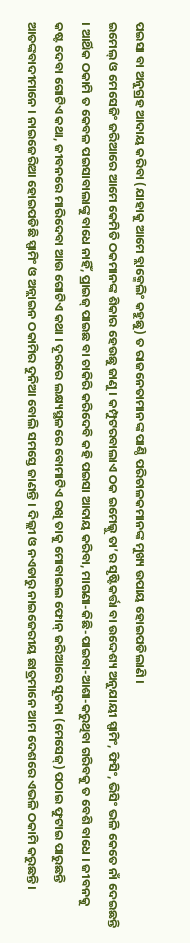ପଇସା ବା ଅନୁଗ୍ରହ ଆଦାୟ କରିବା (ଯାହାକୁ ଆମେ ବ୍ଲାକ୍ମେଲିଂ କହୁଛୁ) ତ ରାଜନେତାମାନଙ୍କ ପାଣ୍ଠି ପରିଚାଳକମାନଙ୍କ ମୁଖ୍ୟ ଉପାୟ ହୋଇପଡିଲାଣି ।
ଇମେଲ୍ ଓ ମେସେଜିଂ ଜରିଆରେ ଆମେ କେମିତି ଠକମାନଙ୍କ ଶିକାର ହେଉଛୁ ଜାଣୁ । କମ୍ପୁଟରବାଲାଏ ଠକ ଇମେଲ୍କୁ ତା’ର ସୃଷ୍ଟିକର୍ତ୍ତା ବା ଉଦ୍ଦେଶ୍ୟ ଅନୁଯାୟୀ ସ୍ପାମିଂ, ଫିସିଂ, ଭିସିଂ ଭଳି କେତେ ନାଁ ଦେଇଛନ୍ତି । ଆର୍ଥିକ ଠକାମି ତ କେବଳ ପଇସାବାଲାଙ୍କୁ ବାଧେ ନାହିଁ, ପ୍ରାଇଜ୍ ପାଇଛ ବା ଚାକିରି କରିଦେବି କହି ପଇସା ଆଦାୟ କରିବା, ମାଗଣା-କିଛି-ପାଇବା-ଆଶା-କରୁଥିବା ଗରିବକୁ ତ ବେଶି ବାଧେ । ଜୀବନକୁ କଷ୍ଟ ଦେବା ଗୋଟିଏ କଥା, ଜୀବନରେ ମାରିଦେବା ଆଉ ଗୋଟିଏ କଥା । ଦୂରରେ ଲକ୍ଷ୍ୟସ୍ଥଳରେ ବୋମାଟିଏ ରଖି ତାକୁ ମୋବାଇଲ ଫୋନ୍ ଜରିଆରେ ସୂଚନା (ମେସେଜ୍) ପଠାଇ ଫୁଟାଇ ପାରୁଛନ୍ତି ଆତଙ୍କବାଦୀମାନେ । ନାଇଜେରିଆ ହୋଇପଡିଛି ସ୍ପାମିଂ ଓ ଅନ୍ଲାଇନ ଠକାମିର ଦୁନିଆ ବୋଲି ସମସ୍ତେ ଜାଣନ୍ତି । ଦିଲ୍ଲୀ ଓ ନଏଡାରୁ ନାଇଜେରୀୟ ଛାତ୍ରମାନେ ଆମ ଦେଶରେ ଏଭଳି ଠକାମି କରୁଛନ୍ତି।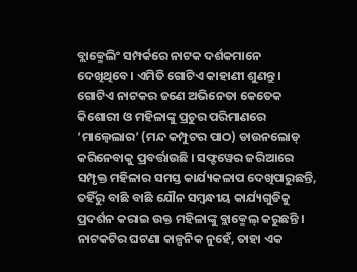ବ୍ଲାକ୍ମେଲିଂ ସମ୍ପର୍କରେ ନାଟକ ଦର୍ଶକମାନେ ଦେଖିଥିବେ। ଏମିତି ଗୋଟିଏ କାହାଣୀ ଶୁଣନ୍ତୁ । ଗୋଟିଏ ନାଟକର ଜଣେ ଅଭିନେତା କେତେକ କିଶୋରୀ ଓ ମହିଳାଙ୍କୁ ପ୍ରଚୁର ପରିମାଣରେ ‘ମାଲ୍ୱେଲାର’ (ମନ୍ଦ କମ୍ପୁଟର ପାଠ) ଡାଉନଲୋଡ୍ କରିନେବାକୁ ପ୍ରବର୍ତ୍ତାଉଛି । ସଫ୍ଟୱେର ଜରିଆରେ ସମ୍ପୃକ୍ତ ମହିଳାର ସମସ୍ତ କାର୍ଯ୍ୟକଳାପ ଦେଖିପାରୁଛନ୍ତି, ତହିଁରୁ ବାଛି ବାଛି ଯୌନ ସମ୍ବନ୍ଧୀୟ କାର୍ଯ୍ୟଗୁଡିକୁ ପ୍ରଦର୍ଶନ କରାଇ ଉକ୍ତ ମହିଳାଙ୍କୁ ବ୍ଲାକ୍ମେଲ୍ କରୁଛନ୍ତି । ନାଟକଟିର ଘଟଣା କାଳ୍ପନିକ ନୁହେଁ, ତାହା ଏକ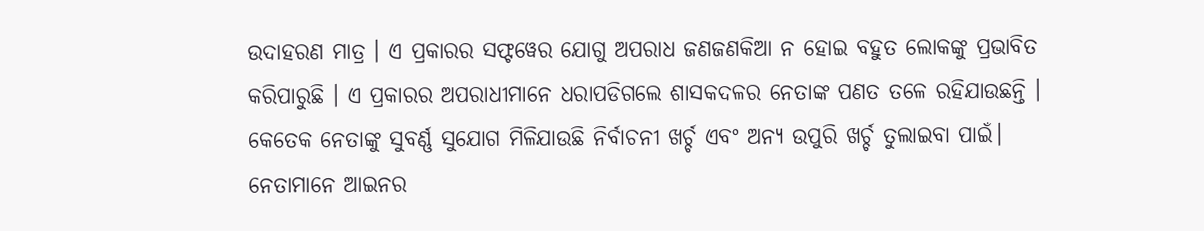ଉଦାହରଣ ମାତ୍ର । ଏ ପ୍ରକାରର ସଫ୍ଟୱେର ଯୋଗୁ ଅପରାଧ ଜଣଜଣକିଆ ନ ହୋଇ ବହୁତ ଲୋକଙ୍କୁ ପ୍ରଭାବିତ କରିପାରୁଛି । ଏ ପ୍ରକାରର ଅପରାଧୀମାନେ ଧରାପଡିଗଲେ ଶାସକଦଳର ନେତାଙ୍କ ପଣତ ତଳେ ରହିଯାଉଛନ୍ତି ।
କେତେକ ନେତାଙ୍କୁ ସୁବର୍ଣ୍ଣ ସୁଯୋଗ ମିଳିଯାଉଛି ନିର୍ବାଚନୀ ଖର୍ଚ୍ଚ ଏବଂ ଅନ୍ୟ ଉପୁରି ଖର୍ଚ୍ଚ ତୁଲାଇବା ପାଇଁ। ନେତାମାନେ ଆଇନର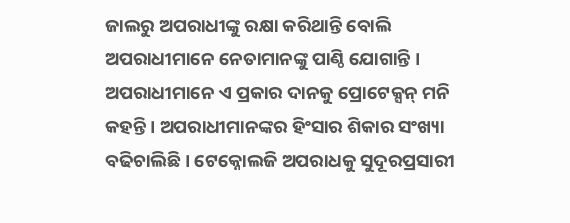ଜାଲରୁ ଅପରାଧୀଙ୍କୁ ରକ୍ଷା କରିଥାନ୍ତି ବୋଲି ଅପରାଧୀମାନେ ନେତାମାନଙ୍କୁ ପାଣ୍ଠି ଯୋଗାନ୍ତି । ଅପରାଧୀମାନେ ଏ ପ୍ରକାର ଦାନକୁ ପ୍ରୋଟେକ୍ସନ୍ ମନି କହନ୍ତି । ଅପରାଧୀମାନଙ୍କର ହିଂସାର ଶିକାର ସଂଖ୍ୟା ବଢିଚାଲିଛି । ଟେକ୍ନୋଲଜି ଅପରାଧକୁ ସୁଦୂରପ୍ରସାରୀ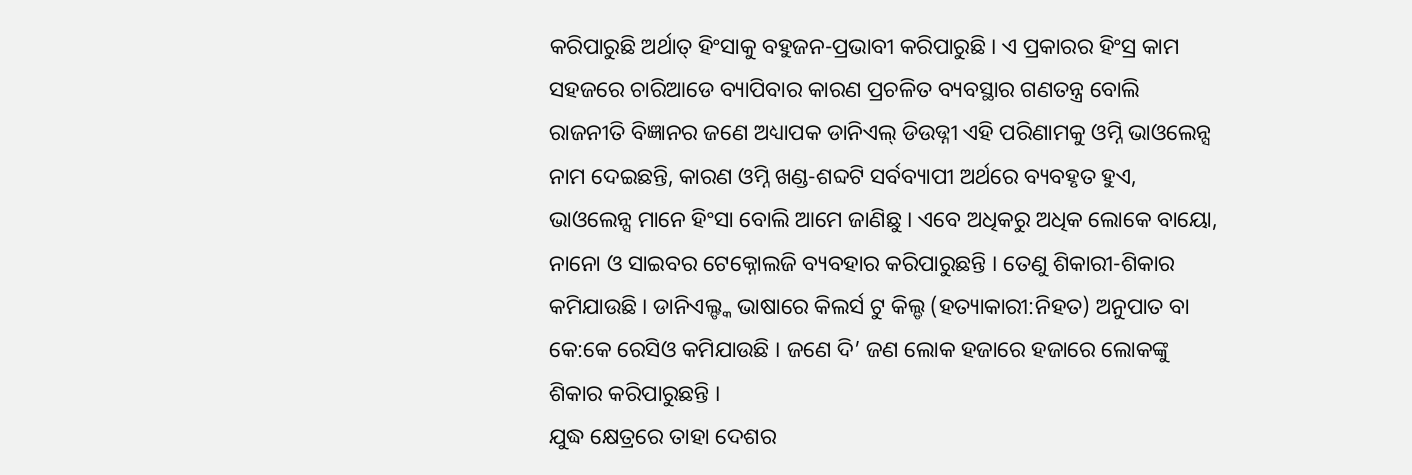କରିପାରୁଛି ଅର୍ଥାତ୍ ହିଂସାକୁ ବହୁଜନ-ପ୍ରଭାବୀ କରିପାରୁଛି । ଏ ପ୍ରକାରର ହିଂସ୍ର କାମ ସହଜରେ ଚାରିଆଡେ ବ୍ୟାପିବାର କାରଣ ପ୍ରଚଳିତ ବ୍ୟବସ୍ଥାର ଗଣତନ୍ତ୍ର ବୋଲି ରାଜନୀତି ବିଜ୍ଞାନର ଜଣେ ଅଧ୍ୟାପକ ଡାନିଏଲ୍ ଡିଉଡ୍ନୀ ଏହି ପରିଣାମକୁ ଓମ୍ନି ଭାଓଲେନ୍ସ ନାମ ଦେଇଛନ୍ତି, କାରଣ ଓମ୍ନି ଖଣ୍ଡ-ଶବ୍ଦଟି ସର୍ବବ୍ୟାପୀ ଅର୍ଥରେ ବ୍ୟବହୃତ ହୁଏ, ଭାଓଲେନ୍ସ ମାନେ ହିଂସା ବୋଲି ଆମେ ଜାଣିଛୁ । ଏବେ ଅଧିକରୁ ଅଧିକ ଲୋକେ ବାୟୋ, ନାନୋ ଓ ସାଇବର ଟେକ୍ନୋଲଜି ବ୍ୟବହାର କରିପାରୁଛନ୍ତି । ତେଣୁ ଶିକାରୀ-ଶିକାର କମିଯାଉଛି । ଡାନିଏଲ୍ଙ୍କ ଭାଷାରେ କିଲର୍ସ ଟୁ କିଲ୍ଡ (ହତ୍ୟାକାରୀ:ନିହତ) ଅନୁପାତ ବା କେ:କେ ରେସିଓ କମିଯାଉଛି । ଜଣେ ଦି’ ଜଣ ଲୋକ ହଜାରେ ହଜାରେ ଲୋକଙ୍କୁ ଶିକାର କରିପାରୁଛନ୍ତି ।
ଯୁଦ୍ଧ କ୍ଷେତ୍ରରେ ତାହା ଦେଶର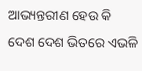ଆଭ୍ୟନ୍ତରୀଣ ହେଉ କି ଦେଶ ଦେଶ ଭିତରେ ଏଭଳି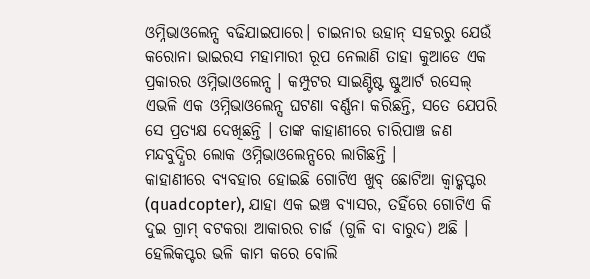ଓମ୍ନିଭାଓଲେନ୍ସ ବଢିଯାଇପାରେ। ଚାଇନାର ଉହାନ୍ ସହରରୁ ଯେଉଁ କରୋନା ଭାଇରସ ମହାମାରୀ ରୂପ ନେଲାଣି ତାହା କୁଆଡେ ଏକ ପ୍ରକାରର ଓମ୍ନିଭାଓଲେନ୍ସ । କମ୍ପୁଟର ସାଇଣ୍ଟିଷ୍ଟ ଷ୍ଟୁଆର୍ଟ ରସେଲ୍ ଏଭଳି ଏକ ଓମ୍ନିଭାଓଲେନ୍ସ ଘଟଣା ବର୍ଣ୍ଣନା କରିଛନ୍ତି, ସତେ ଯେପରି ସେ ପ୍ରତ୍ୟକ୍ଷ ଦେଖିଛନ୍ତି । ତାଙ୍କ କାହାଣୀରେ ଚାରିପାଞ୍ଚ ଜଣ ମନ୍ଦବୁଦ୍ଧିର ଲୋକ ଓମ୍ନିଭାଓଲେନ୍ସରେ ଲାଗିଛନ୍ତି ।
କାହାଣୀରେ ବ୍ୟବହାର ହୋଇଛି ଗୋଟିଏ ଖୁବ୍ ଛୋଟିଆ କ୍ୱାଡ୍କପ୍ଟର (quadcopter), ଯାହା ଏକ ଇଞ୍ଚ ବ୍ୟାସର, ତହିଁରେ ଗୋଟିଏ କି ଦୁଇ ଗ୍ରାମ୍ ବଟକରା ଆକାରର ଚାର୍ଜ (ଗୁଳି ବା ବାରୁଦ) ଅଛି । ହେଲିକପ୍ଟର ଭଳି କାମ କରେ ବୋଲି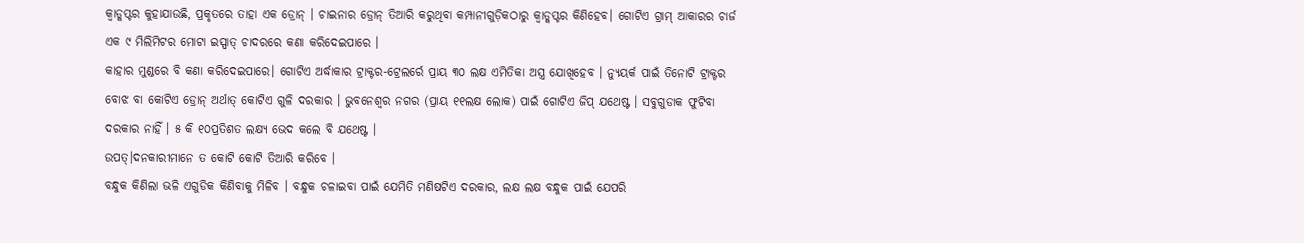କ୍ୱାଡ୍କପ୍ଟର କୁହାଯାଉଛି, ପ୍ରକୃତରେ ତାହା ଏକ ଡ୍ରୋନ୍ । ଚାଇନାର ଡ୍ରୋନ୍ ତିଆରି କରୁଥିବା କମ୍ପାନୀଗୁଡ଼ିକଠାରୁ କ୍ୱାଡ୍କପ୍ଟର କିଣିହେବ। ଗୋଟିଏ ଗ୍ରାମ୍ ଆକାରର ଚାର୍ଜ ଏକ ୯ ମିଲିମିଟର ମୋଟା ଇସ୍ପାତ୍ ଚାଦରରେ କଣା କରିଦେଇପାରେ ।
କାହାର ମୁଣ୍ଡରେ ବି କଣା କରିଦେଇପାରେ। ଗୋଟିଏ ଅର୍ଦ୍ଧାକାର ଟ୍ରାକ୍ଟର-ଟ୍ରେଲର୍ରେ ପ୍ରାୟ ୩୦ ଲକ୍ଷ ଏମିତିକା ଅସ୍ତ୍ର ଯୋଖିହେବ । ନ୍ୟୁୟର୍କ ପାଇଁ ତିନୋଟି ଟ୍ରାକ୍ଟର ବୋଝ ବା କୋଟିଏ ଡ୍ରୋନ୍ ଅର୍ଥାତ୍ କୋଟିଏ ଗୁଳି ଦରକାର । ଭୁବନେଶ୍ୱର ନଗର (ପ୍ରାୟ ୧୧ଲକ୍ଷ ଲୋକ) ପାଇଁ ଗୋଟିଏ ଜିପ୍ ଯଥେଷ୍ଟ । ସବୁଗୁଡାକ ଫୁଟିବା ଦରକାର ନାହିଁ । ୫ କି ୧୦ପ୍ରତିଶତ ଲକ୍ଷ୍ୟ ଭେଦ କଲେ ବି ଯଥେଷ୍ଟ ।
ଉପତ୍।ଦନକାରୀମାନେ ତ କୋଟି କୋଟି ତିଆରି କରିବେ ।
ବନ୍ଧୁକ କିଣିଲା ଭଳି ଏଗୁଡିକ କିଣିବାକୁ ମିଳିବ । ବନ୍ଧୁକ ଚଳାଇବା ପାଇଁ ଯେମିତି ମଣିଷଟିଏ ଦରକାର, ଲକ୍ଷ ଲକ୍ଷ ବନ୍ଧୁକ ପାଇଁ ଯେପରି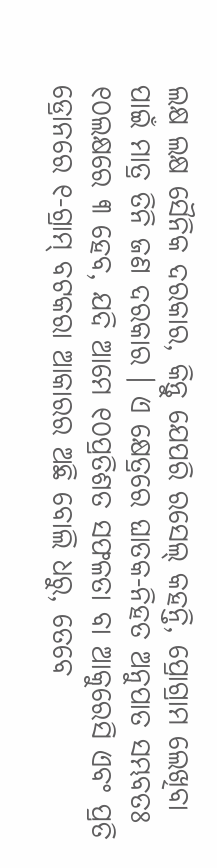ଲକ୍ଷ ଲକ୍ଷ ସୈନିକ ଦରକାର, କିନ୍ତୁ ଯେପରି ରସେଲ୍ କହନ୍ତି, ପ୍ରୋଗ୍ରାମ ଲେଖିବା ପାଇଁ ମାତ୍ର ତିନି ଜଣ ଦରକାର । ଏ କ୍ଷେତ୍ରରେ ଘାତକ-ନିହତ ଅନୁପାତ ସମ୍ଭବତଃ ୧୦ଲକ୍ଷରେ ୩ ହେବ, ଯଦି ଆମେ ୧୦ପ୍ରତିଶତ ସଫଳତା ବା ଆକୁରେସି ଏବଂ ପ୍ରତି ଡ୍ରୋନରେ ୧-ଗ୍ରାମ୍ ବଟକରା ଆକାରର ଅଛି ବୋଲି ଧରୁ, ତେବେ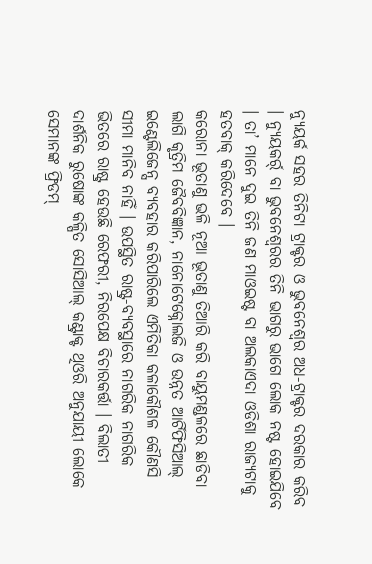ନ୍ୟୁୟର୍କ ସହର ତିନିଟା ଟ୍ରାକ୍ଟର ଓ ଭୁବନେଶ୍ୱର ଅଧ-ଟ୍ରାକ୍ଟର ଦରକାର କରିବ । ନ୍ୟୁୟକର୍ର୍ ବା ଭୁବନେଶ୍ୱରର ତିନି ଭାଗରୁ ଭାଗେ ଲୋକ ନଷ୍ଟ ହୋଇଯିବେ । ତା’ ମାନେ ଦୁଇ ତିନି ଜଣ ମାଓଇଷ୍ଟ ବା ଅଲକାଏଦା ଓଡିଶା ରାଜ୍ୟଟାକୁ ହତବାକ୍ କରିଦେବେ ।
କରୋନା ଭୂତାଣୁ ଭଳି ନୂଆ ଭୂତାଣୁ ତିଆରି କରି ବାୟୁମଣ୍ଡଳରେ ଛାଡିବା ଲାଗି କୃତ୍ରିମ ଜୈବବିଜ୍ଞାନ, ନାନୋଟେକ୍ନୋଲଜି ଓ ଉନ୍ନତ ଆର୍ଟିଫିସିଆଲ୍ ଇଣ୍ଟେଲିଜେନ୍ସ ବ୍ୟବହାର କରିପାରିଲେ ଏମିତିକା କଳାକୌଶଳ କୌଣସି ସୀମା ମାନିବ ନାହିଁ । ଉପସ୍ଥିତ ରାଷ୍ଟ୍ର-ବ୍ୟବସ୍ଥାରେ ନାଗରିକ ନାଗରିକ ଭିତରେ ରାଷ୍ଟ୍ର ହେଉଛି ରେଫରୀ, ନିରପେକ୍ଷ ବିଚାରକର୍ତ୍ତା । ବିଲାତୀ ଦାର୍ଶନିକ ରୁଷୋଙ୍କ କଳ୍ପିତ ସୋସିଆଲ୍ କଣ୍ଟ୍ରାକ୍ଟ ଥିଓରି ଅନୁଯାୟୀ ଲୋକେ ସେମାନଙ୍କ ଫ୍ରିଡମ୍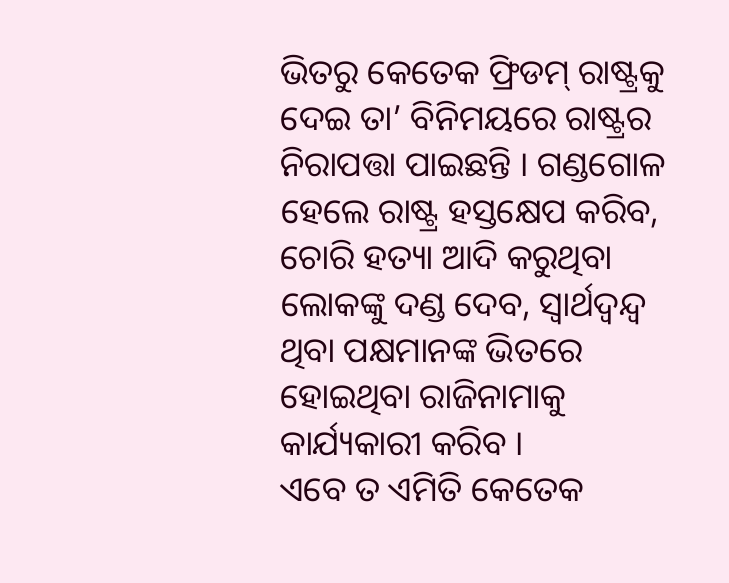ଭିତରୁ କେତେକ ଫ୍ରିଡମ୍ ରାଷ୍ଟ୍ରକୁ ଦେଇ ତା’ ବିନିମୟରେ ରାଷ୍ଟ୍ରର ନିରାପତ୍ତା ପାଇଛନ୍ତି । ଗଣ୍ଡଗୋଳ ହେଲେ ରାଷ୍ଟ୍ର ହସ୍ତକ୍ଷେପ କରିବ, ଚୋରି ହତ୍ୟା ଆଦି କରୁଥିବା ଲୋକଙ୍କୁ ଦଣ୍ଡ ଦେବ, ସ୍ବାର୍ଥଦ୍ୱନ୍ଦ୍ୱ ଥିବା ପକ୍ଷମାନଙ୍କ ଭିତରେ ହୋଇଥିବା ରାଜିନାମାକୁ କାର୍ଯ୍ୟକାରୀ କରିବ ।
ଏବେ ତ ଏମିତି କେତେକ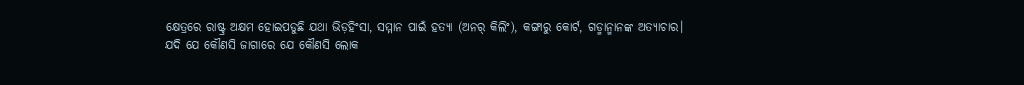କ୍ଷେତ୍ରରେ ରାଷ୍ଟ୍ର ଅକ୍ଷମ ହୋଇପଡୁଛି ଯଥା ଭିଡ଼ହିଂସା, ସମ୍ମାନ ପାଇଁ ହତ୍ୟା (ଅନର୍ କିଲିଂ), କଙ୍ଗାରୁ କୋର୍ଟ, ଗଡ୍ମାନ୍ମାନଙ୍କ ଅତ୍ୟାଚାର।
ଯଦି ଯେ କୌଣସି ଜାଗାରେ ଯେ କୌଣସି ଲୋକ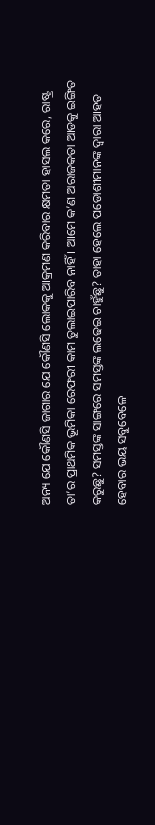ଅନ୍ୟ ଯେ କୌଣସି ଜାଗାର ଯେ କୌଣସି ଲୋକକୁ ଆକ୍ରମଣ କରିବାର କ୍ଷମତା ହାସଲ କରେ, ରାଷ୍ଟ୍ର ତା’ର ପ୍ରାଥମିକ ଭୂମିକା ରେଫରୀ କାମ ତୁଲାଇପାରିବ ନାହିଁ । ଆମେ କ’ଣ ଅରାଜକତା ଆଡକୁ ଇଙ୍ଗିତ କରୁଛୁ? ସମସ୍ତଙ୍କ ସାଙ୍ଗରେ ସମସ୍ତଙ୍କ ଲଢେଇ ଚାହୁଁଛୁ? ତାହା ହେଲେ ପଡୋଶୀମାନଙ୍କ ଦ୍ୱାରା ଆହତ ହେବାର ଭୟ ସବୁବେଳେ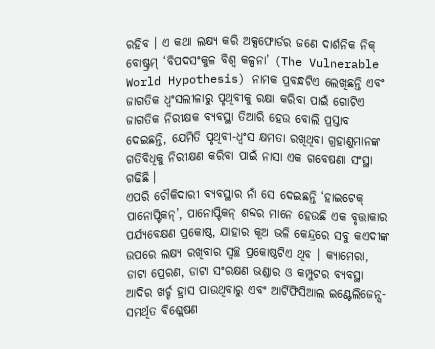ରହିବ । ଏ କଥା ଲକ୍ଷ୍ୟ କରି ଅକ୍ସଫୋର୍ଡର ଜଣେ ଦାର୍ଶନିକ ନିକ୍ ବୋଷ୍ଟ୍ରମ୍ ‘ବିପଦସଂକୁଳ ବିଶ୍ୱ କଳ୍ପନା’ (The Vulnerable World Hypothesis) ନାମକ ପ୍ରବନ୍ଧଟିଏ ଲେଖିଛନ୍ତି ଏବଂ ଜାଗତିକ ଧ୍ୱଂସଲୀଳାରୁ ପୃଥିବୀକୁ ରକ୍ଷା କରିବା ପାଇଁ ଗୋଟିଏ ଜାଗତିକ ନିରୀକ୍ଷକ ବ୍ୟବସ୍ଥା ତିଆରି ହେଉ ବୋଲି ପ୍ରସ୍ତାବ ଦେଇଛନ୍ତି, ଯେମିତି ପୃଥିବୀ-ଧ୍ୱଂସ କ୍ଷମତା ରଖିଥିବା ଗ୍ରହାଣୁମାନଙ୍କ ଗତିବିଧିକୁ ନିରୀକ୍ଷଣ କରିବା ପାଇଁ ନାସା ଏକ ଗବେଷଣା ସଂସ୍ଥା ଗଢିଛି ।
ଏପରି ଚୌକିଦାରୀ ବ୍ୟବସ୍ଥାର ନାଁ ସେ ଦେଇଛନ୍ତି ‘ହାଇଟେକ୍ ପାନୋପ୍ଟିକନ୍’, ପାନୋପ୍ଟିକନ୍ ଶବ୍ଦର ମାନେ ହେଉଛି ଏକ ବୃତ୍ତାକାର ପର୍ଯ୍ୟବେକ୍ଷଣ ପ୍ରକୋଷ୍ଠ, ଯାହାର କୂଅ ଭଳି କେନ୍ଦ୍ରରେ ସବୁ କଏଦୀଙ୍କ ଉପରେ ଲକ୍ଷ୍ୟ ରଖିବାର ସ୍ବଚ୍ଛ ପ୍ରକୋଷ୍ଠଟିଏ ଥିବ । କ୍ୟାମେରା, ଡାଟା ପ୍ରେରଣ, ଡାଟା ସଂରକ୍ଷଣ ଭଣ୍ଡାର ଓ କମ୍ପୁଟର ବ୍ୟବସ୍ଥା ଆଦିର ଖର୍ଚ୍ଚ ହ୍ରାସ ପାଉଥିବାରୁ ଏବଂ ଆର୍ଟିଫିସିଆଲ ଇଣ୍ଟେଲିଜେନ୍ସ-ସମର୍ଥିତ ବିଶ୍ଲେଷଣ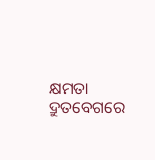କ୍ଷମତା ଦ୍ରୁତବେଗରେ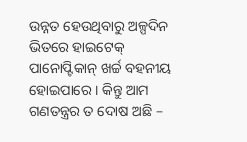ଉନ୍ନତ ହେଉଥିବାରୁ ଅଳ୍ପଦିନ ଭିତରେ ହାଇଟେକ୍ ପାନୋପ୍ଟିକାନ୍ ଖର୍ଚ୍ଚ ବହନୀୟ ହୋଇପାରେ । କିନ୍ତୁ ଆମ ଗଣତନ୍ତ୍ରର ତ ଦୋଷ ଅଛି –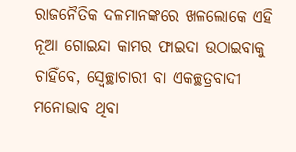ରାଜନୈତିକ ଦଳମାନଙ୍କରେ ଖଳଲୋକେ ଏହି ନୂଆ ଗୋଇନ୍ଦା କାମର ଫାଇଦା ଉଠାଇବାକୁ ଚାହିଁବେ, ସ୍ବେଚ୍ଛାଚାରୀ ବା ଏକଚ୍ଛତ୍ରବାଦୀ ମନୋଭାବ ଥିବା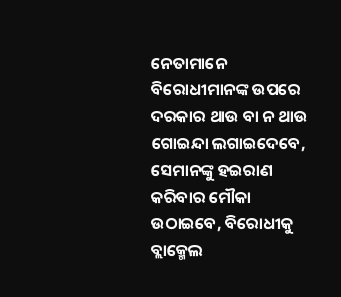ନେତାମାନେ ବିରୋଧୀମାନଙ୍କ ଉପରେ ଦରକାର ଥାଉ ବା ନ ଥାଉ ଗୋଇନ୍ଦା ଲଗାଇଦେବେ, ସେମାନଙ୍କୁ ହଇରାଣ କରିବାର ମୌକା ଉଠାଇବେ, ବିରୋଧୀକୁ ବ୍ଲାକ୍ମେଲ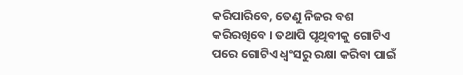କରିପାରିବେ, ତେଣୁ ନିଜର ବଶ କରିରଖିବେ । ତଥାପି ପୃଥିବୀକୁ ଗୋଟିଏ ପରେ ଗୋଟିଏ ଧ୍ୱଂସରୁ ରକ୍ଷା କରିବା ପାଇଁ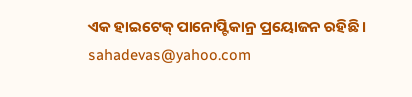ଏକ ହାଇଟେକ୍ ପାନୋପ୍ଟିକାନ୍ର ପ୍ରୟୋଜନ ରହିଛି ।
sahadevas@yahoo.com